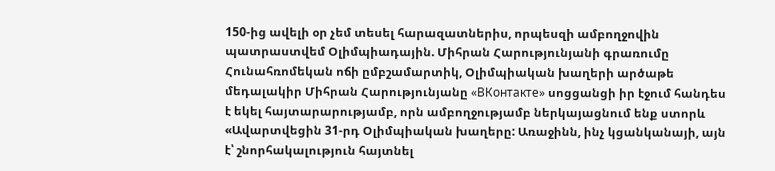150-ից ավելի օր չեմ տեսել հարազատներիս, որպեսզի ամբողջովին պատրաստվեմ Օլիմպիադային. Միհրան Հարությունյանի գրառումը
Հունահռոմեկան ոճի ըմբշամարտիկ, Օլիմպիական խաղերի արծաթե մեդալակիր Միհրան Հարությունյանը «ВКонтакте» սոցցանցի իր էջում հանդես է եկել հայտարարությամբ, որն ամբողջությամբ ներկայացնում ենք ստորև
«Ավարտվեցին 31-րդ Օլիմպիական խաղերը: Առաջինն, ինչ կցանկանայի, այն է՝ շնորհակալություն հայտնել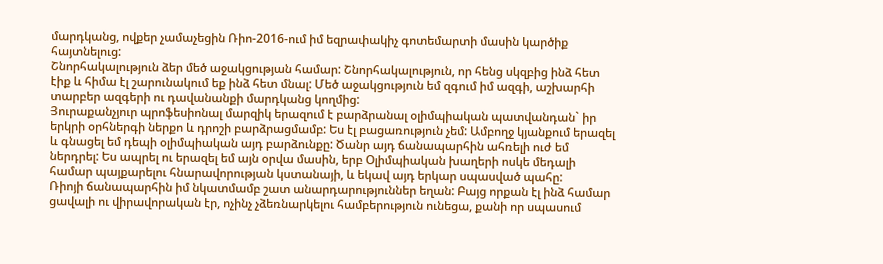մարդկանց, ովքեր չամաչեցին Ռիո-2016-ում իմ եզրափակիչ գոտեմարտի մասին կարծիք հայտնելուց:
Շնորհակալություն ձեր մեծ աջակցության համար: Շնորհակալություն, որ հենց սկզբից ինձ հետ էիք և հիմա էլ շարունակում եք ինձ հետ մնալ: Մեծ աջակցություն եմ զգում իմ ազգի, աշխարհի տարբեր ազգերի ու դավանանքի մարդկանց կողմից:
Յուրաքանչյուր պրոֆեսիոնալ մարզիկ երազում է բարձրանալ օլիմպիական պատվանդան` իր երկրի օրհներգի ներքո և դրոշի բարձրացմամբ: Ես էլ բացառություն չեմ: Ամբողջ կյանքում երազել և գնացել եմ դեպի օլիմպիական այդ բարձունքը: Ծանր այդ ճանապարհին ահռելի ուժ եմ ներդրել: Ես ապրել ու երազել եմ այն օրվա մասին, երբ Օլիմպիական խաղերի ոսկե մեդալի համար պայքարելու հնարավորության կստանայի, և եկավ այդ երկար սպասված պահը:
Ռիոյի ճանապարհին իմ նկատմամբ շատ անարդարություններ եղան: Բայց որքան էլ ինձ համար ցավալի ու վիրավորական էր, ոչինչ չձեռնարկելու համբերություն ունեցա, քանի որ սպասում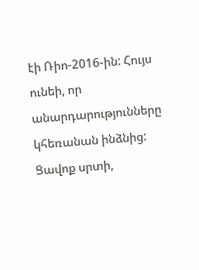էի Ռիո-2016-ին: Հույս ունեի, որ անարդարությունները կհեռանան ինձնից: Ցավոք սրտի,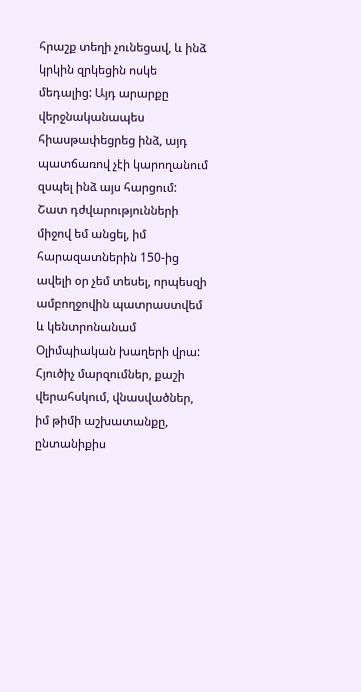հրաշք տեղի չունեցավ, և ինձ կրկին զրկեցին ոսկե մեդալից: Այդ արարքը վերջնականապես հիասթափեցրեց ինձ, այդ պատճառով չէի կարողանում զսպել ինձ այս հարցում: Շատ դժվարությունների միջով եմ անցել, իմ հարազատներին 150-ից ավելի օր չեմ տեսել, որպեսզի ամբողջովին պատրաստվեմ և կենտրոնանամ Օլիմպիական խաղերի վրա: Հյուծիչ մարզումներ, քաշի վերահսկում, վնասվածներ, իմ թիմի աշխատանքը, ընտանիքիս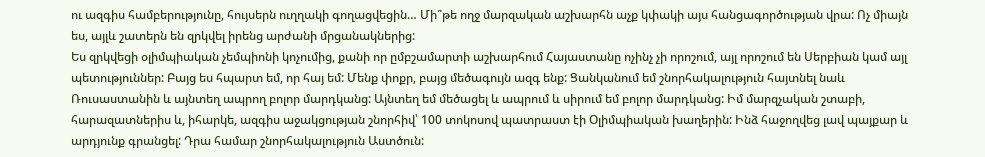ու ազգիս համբերությունը, հույսերն ուղղակի գողացվեցին… Մի՞թե ողջ մարզական աշխարհն աչք կփակի այս հանցագործության վրա: Ոչ միայն ես, այլև շատերն են զրկվել իրենց արժանի մրցանակներից:
Ես զրկվեցի օլիմպիական չեմպիոնի կոչումից, քանի որ ըմբշամարտի աշխարհում Հայաստանը ոչինչ չի որոշում, այլ որոշում են Սերբիան կամ այլ պետություններ: Բայց ես հպարտ եմ, որ հայ եմ: Մենք փոքր, բայց մեծագույն ազգ ենք: Ցանկանում եմ շնորհակալություն հայտնել նաև Ռուսաստանին և այնտեղ ապրող բոլոր մարդկանց: Այնտեղ եմ մեծացել և ապրում և սիրում եմ բոլոր մարդկանց: Իմ մարզչական շտաբի, հարազատներիս և, իհարկե, ազգիս աջակցության շնորհիվ՝ 100 տոկոսով պատրաստ էի Օլիմպիական խաղերին: Ինձ հաջողվեց լավ պայքար և արդյունք գրանցել: Դրա համար շնորհակալություն Աստծուն: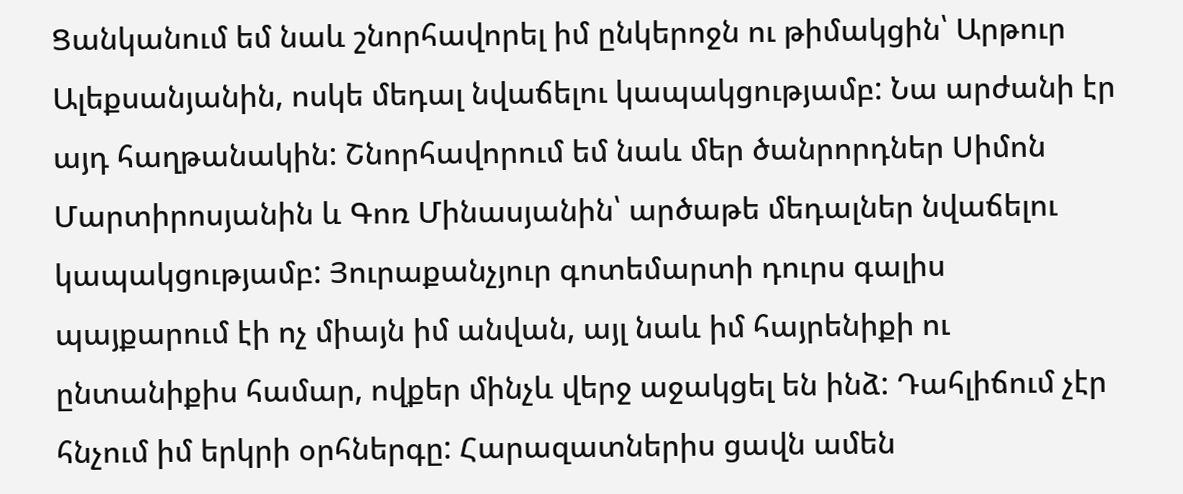Ցանկանում եմ նաև շնորհավորել իմ ընկերոջն ու թիմակցին՝ Արթուր Ալեքսանյանին, ոսկե մեդալ նվաճելու կապակցությամբ: Նա արժանի էր այդ հաղթանակին: Շնորհավորում եմ նաև մեր ծանրորդներ Սիմոն Մարտիրոսյանին և Գոռ Մինասյանին՝ արծաթե մեդալներ նվաճելու կապակցությամբ: Յուրաքանչյուր գոտեմարտի դուրս գալիս պայքարում էի ոչ միայն իմ անվան, այլ նաև իմ հայրենիքի ու ընտանիքիս համար, ովքեր մինչև վերջ աջակցել են ինձ: Դահլիճում չէր հնչում իմ երկրի օրհներգը: Հարազատներիս ցավն ամեն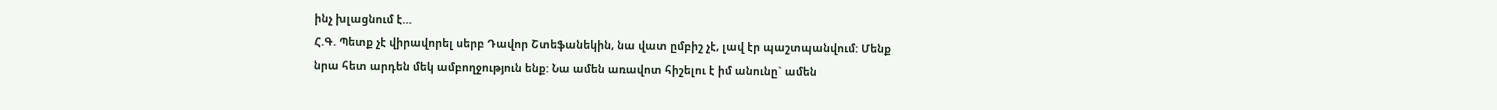ինչ խլացնում է…
Հ.Գ. Պետք չէ վիրավորել սերբ Դավոր Շտեֆանեկին, նա վատ ըմբիշ չէ, լավ էր պաշտպանվում: Մենք նրա հետ արդեն մեկ ամբողջություն ենք: Նա ամեն առավոտ հիշելու է իմ անունը` ամեն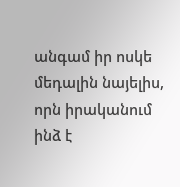անգամ իր ոսկե մեդալին նայելիս, որն իրականում ինձ է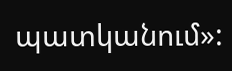պատկանում»: